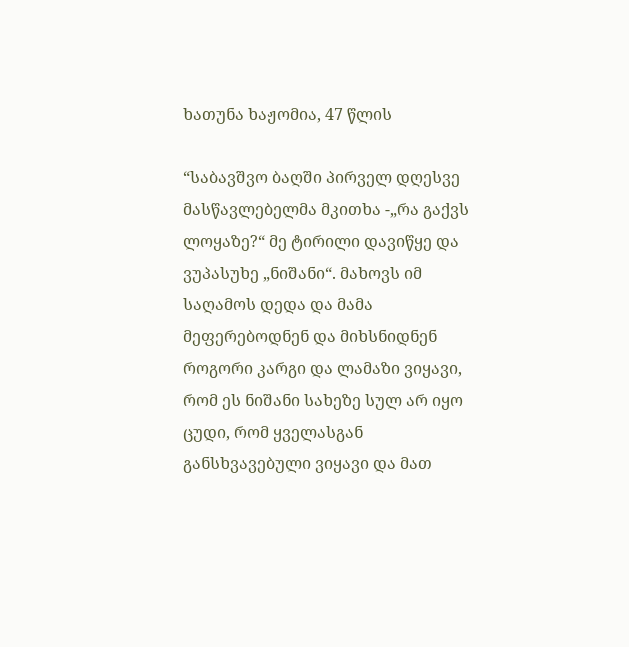ხათუნა ხაჟომია, 47 წლის

“საბავშვო ბაღში პირველ დღესვე მასწავლებელმა მკითხა -„რა გაქვს ლოყაზე?“ მე ტირილი დავიწყე და ვუპასუხე „ნიშანი“. მახოვს იმ საღამოს დედა და მამა მეფერებოდნენ და მიხსნიდნენ როგორი კარგი და ლამაზი ვიყავი, რომ ეს ნიშანი სახეზე სულ არ იყო ცუდი, რომ ყველასგან განსხვავებული ვიყავი და მათ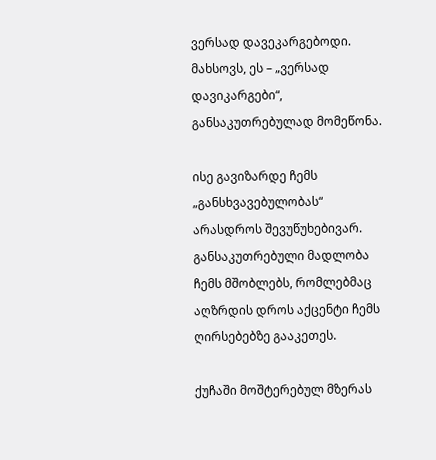ვერსად დავეკარგებოდი. მახსოვს, ეს – „ვერსად დავიკარგები“, განსაკუთრებულად მომეწონა.

ისე გავიზარდე ჩემს „განსხვავებულობას“ არასდროს შევუწუხებივარ. განსაკუთრებული მადლობა ჩემს მშობლებს, რომლებმაც აღზრდის დროს აქცენტი ჩემს ღირსებებზე გააკეთეს.

ქუჩაში მოშტერებულ მზერას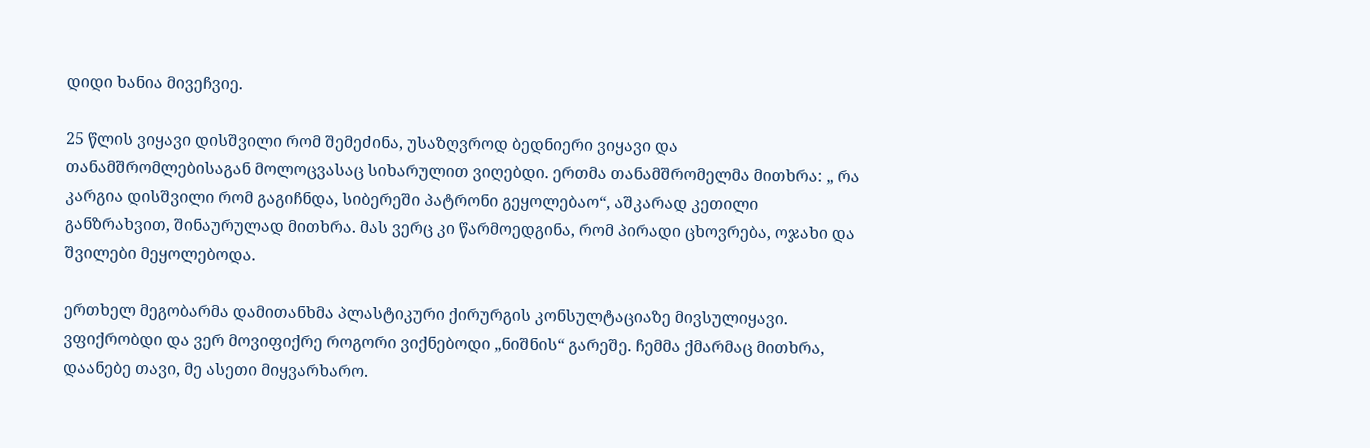დიდი ხანია მივეჩვიე.

25 წლის ვიყავი დისშვილი რომ შემეძინა, უსაზღვროდ ბედნიერი ვიყავი და თანამშრომლებისაგან მოლოცვასაც სიხარულით ვიღებდი. ერთმა თანამშრომელმა მითხრა: „ რა კარგია დისშვილი რომ გაგიჩნდა, სიბერეში პატრონი გეყოლებაო“, აშკარად კეთილი განზრახვით, შინაურულად მითხრა. მას ვერც კი წარმოედგინა, რომ პირადი ცხოვრება, ოჯახი და შვილები მეყოლებოდა.

ერთხელ მეგობარმა დამითანხმა პლასტიკური ქირურგის კონსულტაციაზე მივსულიყავი. ვფიქრობდი და ვერ მოვიფიქრე როგორი ვიქნებოდი „ნიშნის“ გარეშე. ჩემმა ქმარმაც მითხრა, დაანებე თავი, მე ასეთი მიყვარხარო.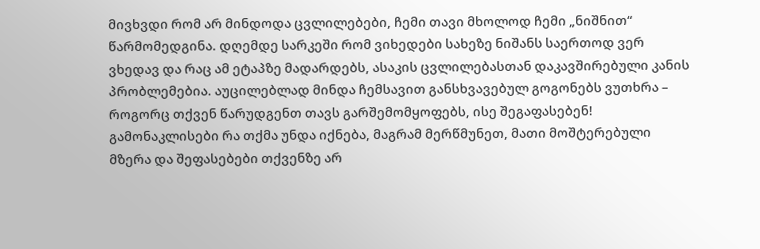მივხვდი რომ არ მინდოდა ცვლილებები, ჩემი თავი მხოლოდ ჩემი „ნიშნით“ წარმომედგინა. დღემდე სარკეში რომ ვიხედები სახეზე ნიშანს საერთოდ ვერ ვხედავ და რაც ამ ეტაპზე მადარდებს, ასაკის ცვლილებასთან დაკავშირებული კანის პრობლემებია. აუცილებლად მინდა ჩემსავით განსხვავებულ გოგონებს ვუთხრა – როგორც თქვენ წარუდგენთ თავს გარშემომყოფებს, ისე შეგაფასებენ! გამონაკლისები რა თქმა უნდა იქნება, მაგრამ მერწმუნეთ, მათი მოშტერებული მზერა და შეფასებები თქვენზე არ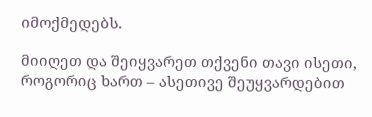იმოქმედებს.

მიიღეთ და შეიყვარეთ თქვენი თავი ისეთი, როგორიც ხართ – ასეთივე შეუყვარდებით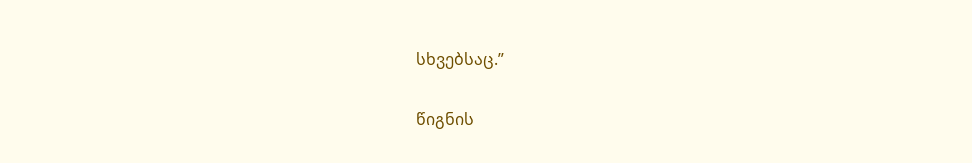სხვებსაც.”

წიგნის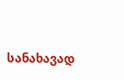სანახავად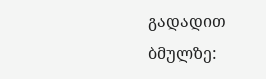გადადით ბმულზე: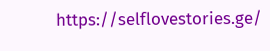https://selflovestories.ge/